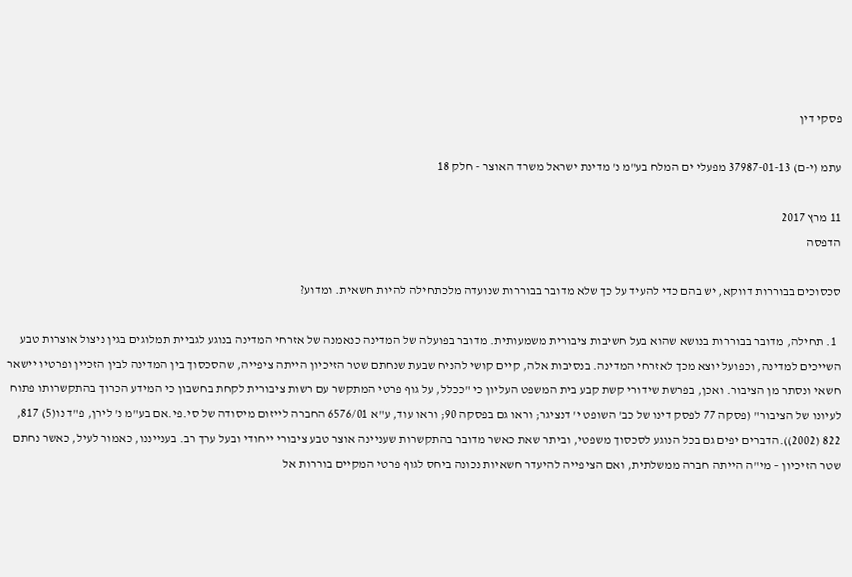פסקי דין

עתמ (י-ם) 37987-01-13 מפעלי ים המלח בע"מ נ' מדינת ישראל משרד האוצר - חלק 18

11 מרץ 2017
הדפסה

סכסוכים בבוררות דווקא, יש בהם כדי להעיד על כך שלא מדובר בבוררות שנועדה מלכתחילה להיות חשאית. ומדוע?

  1. תחילה, מדובר בבוררות בנושא שהוא בעל חשיבות ציבורית משמעותית. מדובר בפועלה של המדינה כנאמנה של אזרחי המדינה בנוגע לגביית תמלוגים בגין ניצול אוצרות טבע השייכים למדינה, וכפועל יוצא מכך לאזרחי המדינה. בנסיבות אלה, קיים קושי להניח שבעת שנחתם שטר הזיכיון הייתה ציפייה, שהסכסוך בין המדינה לבין הזכיין ופרטיו יישאר חשאי ונסתר מן הציבור. ואכן, בפרשת שידורי קשת קבע בית המשפט העליון כי "ככלל, על גוף פרטי המתקשר עם רשות ציבורית לקחת בחשבון כי המידע הכרוך בהתקשרותו פתוח לעיונו של הציבור" (פסקה 77 לפסק דינו של כב' השופט י' דנציגר; וראו גם בפסקה 90; וראו עוד, ע"א 6576/01 החברה לייזום מיסודה של סי.פי.אם בע"מ נ' לירן, פ"ד נו(5) 817, 822 (2002)).הדברים יפים גם בכל הנוגע לסכסוך משפטי, וביתר שאת כאשר מדובר בהתקשרות שעניינה אוצר טבע ציבורי ייחודי ובעל ערך רב. בענייננו, כאמור לעיל, כאשר נחתם שטר הזיכיון – מי"ה הייתה חברה ממשלתית, ואם הציפייה להיעדר חשאיות נכונה ביחס לגוף פרטי המקיים בוררות אל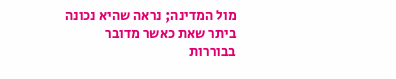מול המדינה; נראה שהיא נכונה ביתר שאת כאשר מדובר בבוררות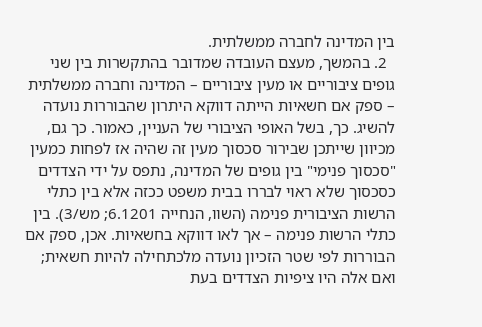בין המדינה לחברה ממשלתית.
  2. בהמשך, מעצם העובדה שמדובר בהתקשרות בין שני גופים ציבוריים או מעין ציבוריים – המדינה וחברה ממשלתית – ספק אם חשאיות הייתה דווקא היתרון שהבוררות נועדה להשיג. כך, בשל האופי הציבורי של העניין, כאמור. כך גם, מכיוון שייתכן שבירור סכסוך מעין זה שהיה אז לפחות כמעין "סכסוך פנימי" בין גופים של המדינה, נתפס על ידי הצדדים כסכסוך שלא ראוי לבררו בבית משפט ככזה אלא בין כתלי הרשות הציבורית פנימה (השוו, הנחייה 6.1201; מש/3). בין כתלי הרשות פנימה – אך לאו דווקא בחשאיות. אכן, ספק אם הבוררות לפי שטר הזכיון נועדה מלכתחילה להיות חשאית; ואם אלה היו ציפיות הצדדים בעת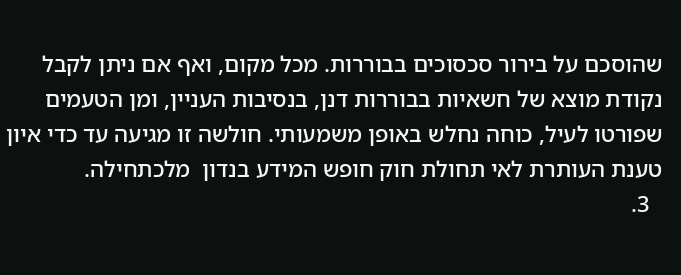שהוסכם על בירור סכסוכים בבוררות. מכל מקום, ואף אם ניתן לקבל נקודת מוצא של חשאיות בבוררות דנן, בנסיבות העניין, ומן הטעמים שפורטו לעיל, כוחה נחלש באופן משמעותי. חולשה זו מגיעה עד כדי איון טענת העותרת לאי תחולת חוק חופש המידע בנדון  מלכתחילה.
  3.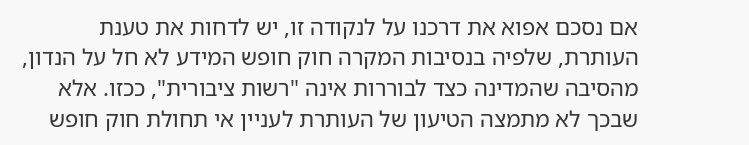אם נסכם אפוא את דרכנו על לנקודה זו, יש לדחות את טענת העותרת, שלפיה בנסיבות המקרה חוק חופש המידע לא חל על הנדון, מהסיבה שהמדינה כצד לבוררות אינה "רשות ציבורית", ככזו. אלא שבכך לא מתמצה הטיעון של העותרת לעניין אי תחולת חוק חופש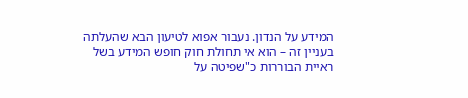המידע על הנדון. נעבור אפוא לטיעון הבא שהעלתה בעניין זה – הוא אי תחולת חוק חופש המידע בשל ראיית הבוררות כ"שפיטה על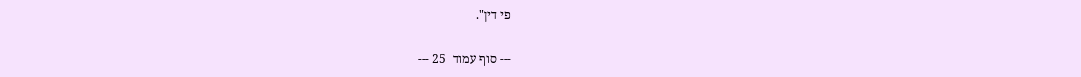פי דין".

--- סוף עמוד  25 ---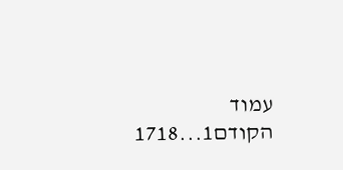עמוד הקודם1...1718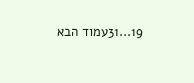19...31עמוד הבא